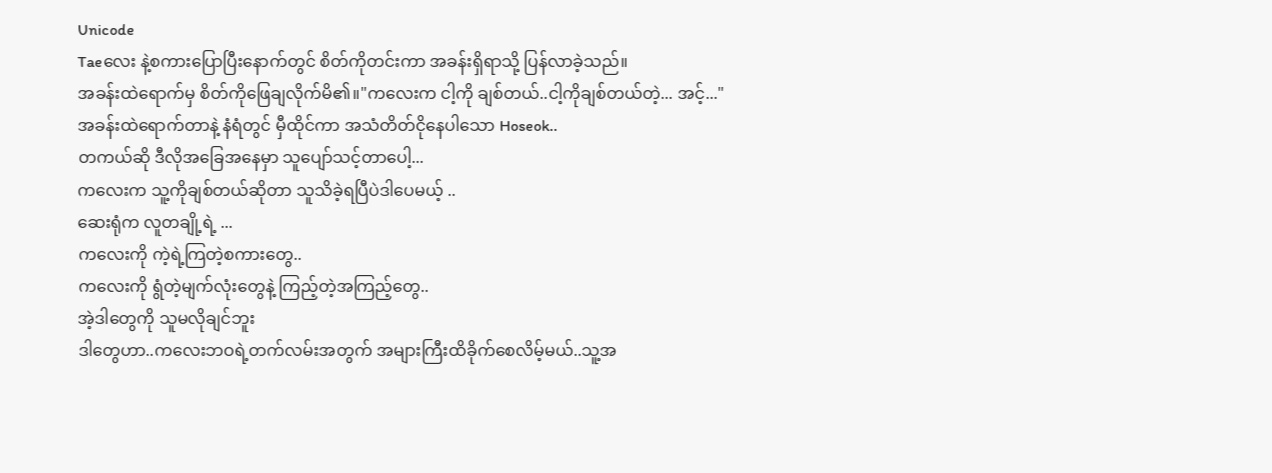Unicode
Taeလေး နဲ့စကားပြောပြီးနောက်တွင် စိတ်ကိုတင်းကာ အခန်းရှိရာသို့ ပြန်လာခဲ့သည်။
အခန်းထဲရောက်မှ စိတ်ကိုဖြေချလိုက်မိ၏။"ကလေးက ငါ့ကို ချစ်တယ်..ငါ့ကိုချစ်တယ်တဲ့... အင့်..."
အခန်းထဲရောက်တာနဲ့ နံရံတွင် မှီထိုင်ကာ အသံတိတ်ငိုနေပါသော Hoseok..
တကယ်ဆို ဒီလိုအခြေအနေမှာ သူပျော်သင့်တာပေါ့...
ကလေးက သူ့ကိုချစ်တယ်ဆိုတာ သူသိခဲ့ရပြီပဲဒါပေမယ့် ..
ဆေးရုံက လူတချို့ရဲ့ ...
ကလေးကို ကဲ့ရဲ့ကြတဲ့စကားတွေ..
ကလေးကို ရွံတဲ့မျက်လုံးတွေနဲ့ ကြည့်တဲ့အကြည့်တွေ..
အဲ့ဒါတွေကို သူမလိုချင်ဘူး
ဒါတွေဟာ..ကလေးဘဝရဲ့တက်လမ်းအတွက် အများကြီးထိခိုက်စေလိမ့်မယ်..သူ့အ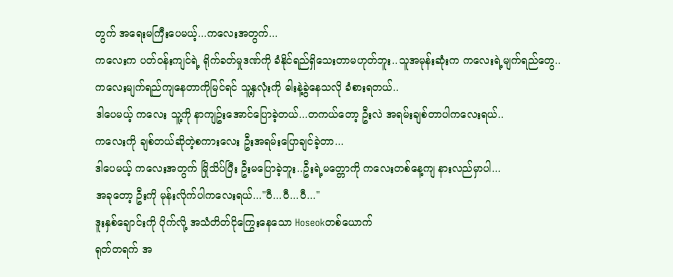တွက် အရေးမကြီးပေမယ့်...ကလေးအတွက်...
ကလေးက ပတ်ဝန်းကျင်ရဲ့ ရိုက်ခတ်မှုဒဏ်ကို ခံနိုင်ရည်ရှိသေးတာမဟုတ်ဘူး..သူအမုန်းဆုံးက ကလေးရဲ့မျက်ရည်တွေ..
ကလေးမျက်ရည်ကျနေတာကိုမြင်ရင် သူ့နှလုံးကို ဓါးနဲ့ခွဲနေသလို ခံစားရတယ်..
ဒါပေမယ့် ကလေး သူ့ကို နာကျဥ်းအောင်ပြောခဲ့တယ်...တကယ်တော့ ဦးလဲ အရမ်းချစ်တာပါကလေးရယ်..
ကလေးကို ချစ်တယ်ဆိုတဲ့စကားလေး ဦးအရမ်းပြောချင်ခဲ့တာ...
ဒါပေမယ့် ကလေးအတွက် မြိုသိပ်ပြီး ဦးမပြောခဲ့ဘူး..ဦးရဲ့မတ္တောကို ကလေးတစ်နေ့ကျ နားလည်မှာပါ...
အခုတော့ ဦးကို မုန်းလိုက်ပါကလေးရယ်..."ဝီ...ဝီ...ဝီ..."
ဒူးနှစ်ချောင်းကို ပိုက်လို့ အသံတိတ်ငိုကြွေးနေသော Hoseokတစ်ယောက်
ရုတ်တရက် အ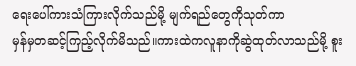ရေးပေါ်ကားသံကြားလိုက်သည်မို့ မျက်ရည်တွေကိုသုတ်ကာ
မှန်မှတဆင့်ကြည့်လိုက်မိသည်။ကားထဲကလူနာကိုဆွဲထုတ်လာသည်မို့ စူး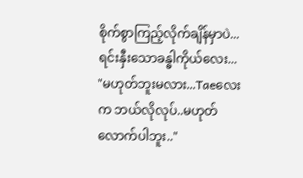စိုက်စွာကြည့်လိုက်ချိန်မှာပဲ...
ရင်းနှီးသောခန္ဓါကိုယ်လေး...
"မဟုတ်ဘူးမလား...Taeလေးက ဘယ်လိုလုပ်..မဟုတ်လောက်ပါဘူး.."